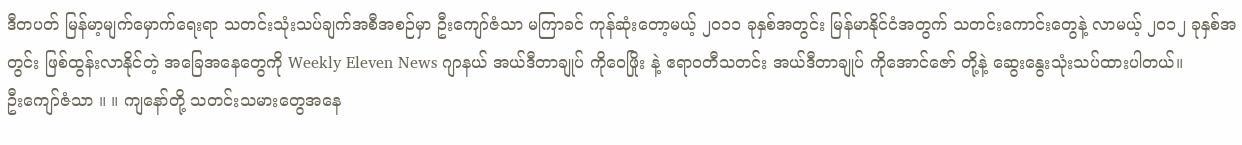ဒီတပတ် မြန်မာ့မျက်မှောက်ရေးရာ သတင်းသုံးသပ်ချက်အစီအစဉ်မှာ ဦးကျော်ဇံသာ မကြာခင် ကုန်ဆုံးတော့မယ့် ၂၀၁၁ ခုနှစ်အတွင်း မြန်မာနိုင်ငံအတွက် သတင်းကောင်းတွေနဲ့ လာမယ့် ၂၀၁၂ ခုနှစ်အတွင်း ဖြစ်ထွန်းလာနိုင်တဲ့ အခြေအနေတွေကို Weekly Eleven News ဂျာနယ် အယ်ဒီတာချုပ် ကိုဝေဖြိုး နဲ့ ဧရာဝတီသတင်း အယ်ဒီတာချုပ် ကိုအောင်ဇော် တို့နဲ့ ဆွေးနွေးသုံးသပ်ထားပါတယ်။
ဦးကျော်ဇံသာ ။ ။ ကျနော်တို့ သတင်းသမားတွေအနေ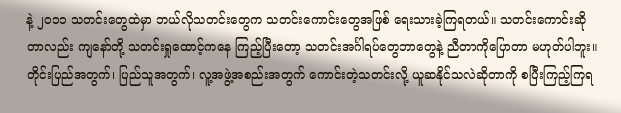နဲ့ ၂၀၁၁ သတင်းတွေထဲမှာ ဘယ်လိုသတင်းတွေက သတင်းကောင်းတွေအဖြစ် ရေးသားခဲ့ကြရတယ်။ သတင်းကောင်းဆိုတာလည်း ကျနော်တို့ သတင်းရှုထောင့်ကနေ ကြည့်ပြီးတော့ သတင်းအင်္ဂါရပ်တွေဘာတွေနဲ့ ညီတာကိုပြောတာ မဟုတ်ပါဘူး။ တိုင်းပြည်အတွက်၊ ပြည်သူအတွက်၊ လူ့အဖွဲ့အစည်းအတွက် ကောင်းတဲ့သတင်းလို့ ယူဆနိုင်သလဲဆိုတာကို စပြီးကြည့်ကြရ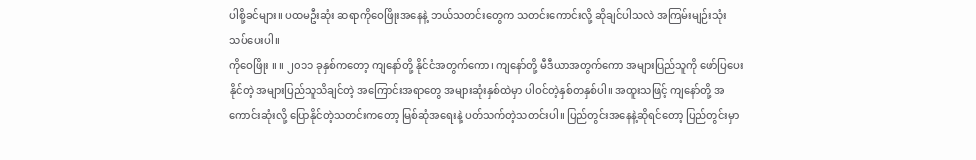ပါစို့ခင်များ။ ပထမဦးဆုံး ဆရာကိုဝေဖြိုးအနေနဲ့ ဘယ်သတင်းတွေက သတင်းကောင်းလို့ ဆိုချင်ပါသလဲ အကြမ်းမျဉ်းသုံးသပ်ပေးပါ။
ကိုဝေဖြိုး ။ ။ ၂၀၁၁ ခုနှစ်ကတော့ ကျနော်တို့ နိုင်ငံအတွက်ကော၊ ကျနော်တို့ မီဒီယာအတွက်ကော အများပြည်သူကို ဖော်ပြပေးနိုင်တဲ့ အများပြည်သူသိချင်တဲ့ အကြောင်းအရာတွေ အများဆုံးနှစ်ထဲမှာ ပါဝင်တဲ့နှစ်တနှစ်ပါ။ အထူးသဖြင့် ကျနော်တို့ အကောင်းဆုံးလို့ ပြောနိုင်တဲ့သတင်းကတော့ မြစ်ဆုံအရေးနဲ့ ပတ်သက်တဲ့သတင်းပါ။ ပြည်တွင်းအနေနဲ့ဆိုရင်တော့ ပြည်တွင်းမှာ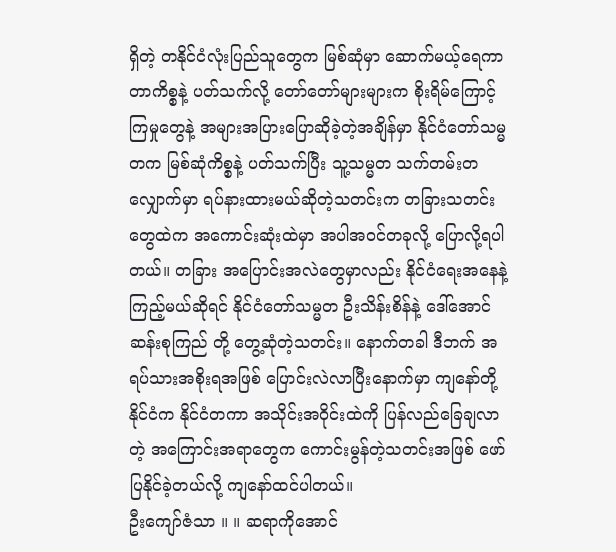ရှိတဲ့ တနိုင်ငံလုံးပြည်သူတွေက မြစ်ဆုံမှာ ဆောက်မယ့်ရေကာတာကိစ္စနဲ့ ပတ်သက်လို့ တော်တော်များများက စိုးရိမ်ကြောင့်ကြမှုတွေနဲ့ အများအပြားပြောဆိုခဲ့တဲ့အချိန်မှာ နိုင်ငံတော်သမ္မတက မြစ်ဆုံကိစ္စနဲ့ ပတ်သက်ပြီး သူ့သမ္မတ သက်တမ်းတလျှောက်မှာ ရပ်နားထားမယ်ဆိုတဲ့သတင်းက တခြားသတင်းတွေထဲက အကောင်းဆုံးထဲမှာ အပါအဝင်တခုလို့ ပြောလို့ရပါတယ်။ တခြား အပြောင်းအလဲတွေမှာလည်း နိုင်ငံရေးအနေနဲ့ ကြည့်မယ်ဆိုရင် နိုင်ငံတော်သမ္မတ ဦးသိန်းစိန်နဲ့ ဒေါ်အောင်ဆန်းစုကြည် တို့ တွေ့ဆုံတဲ့သတင်း။ နောက်တခါ ဒီဘက် အရပ်သားအစိုးရအဖြစ် ပြောင်းလဲလာပြီးနောက်မှာ ကျနော်တို့ နိုင်ငံက နိုင်ငံတကာ အသိုင်းအဝိုင်းထဲကို ပြန်လည်ခြေချလာတဲ့ အကြောင်းအရာတွေက ကောင်းမွန်တဲ့သတင်းအဖြစ် ဖော်ပြနိုင်ခဲ့တယ်လို့ ကျနော်ထင်ပါတယ်။
ဦးကျော်ဇံသာ ။ ။ ဆရာကိုအောင်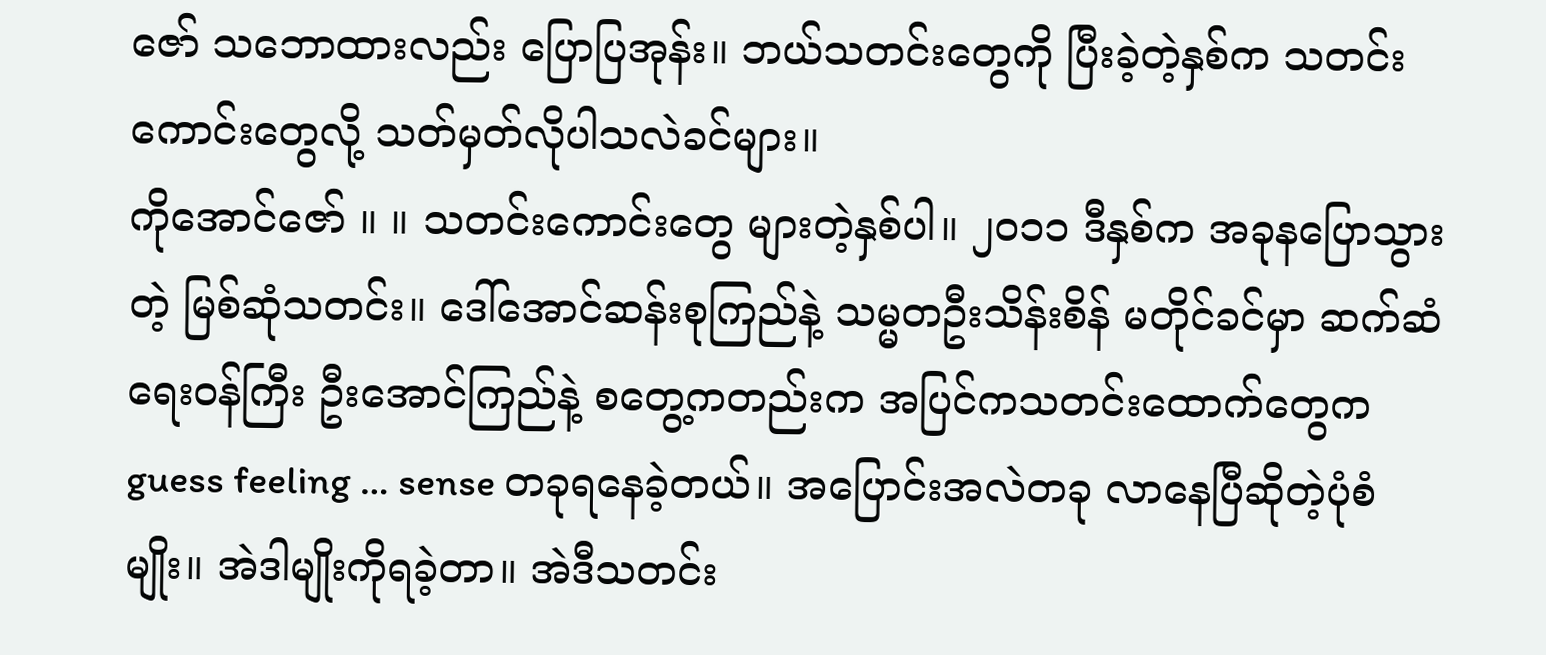ဇော် သဘောထားလည်း ပြောပြအုန်း။ ဘယ်သတင်းတွေကို ပြီးခဲ့တဲ့နှစ်က သတင်းကောင်းတွေလို့ သတ်မှတ်လိုပါသလဲခင်များ။
ကိုအောင်ဇော် ။ ။ သတင်းကောင်းတွေ များတဲ့နှစ်ပါ။ ၂၀၁၁ ဒီနှစ်က အခုနပြောသွားတဲ့ မြစ်ဆုံသတင်း။ ဒေါ်အောင်ဆန်းစုကြည်နဲ့ သမ္မတဦးသိန်းစိန် မတိုင်ခင်မှာ ဆက်ဆံရေးဝန်ကြီး ဦးအောင်ကြည်နဲ့ စတွေ့ကတည်းက အပြင်ကသတင်းထောက်တွေက guess feeling … sense တခုရနေခဲ့တယ်။ အပြောင်းအလဲတခု လာနေပြီဆိုတဲ့ပုံစံမျိုး။ အဲဒါမျိုးကိုရခဲ့တာ။ အဲဒီသတင်း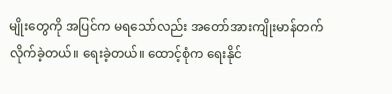မျိုးတွေကို အပြင်က မရသော်လည်း အတော်အားကျိုးမာန်တက် လိုက်ခဲ့တယ်။ ရေးခဲ့တယ်။ ထောင့်စုံက ရေးနိုင်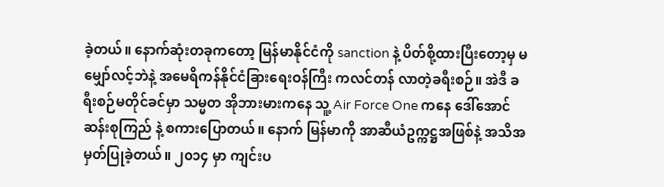ခဲ့တယ်။ နောက်ဆုံးတခုကတော့ မြန်မာနိုင်ငံကို sanction နဲ့ ပိတ်စို့ထားပြီးတော့မှ မမျှော်လင့်ဘဲနဲ့ အမေရိကန်နိုင်ငံခြားရေးဝန်ကြီး ကလင်တန် လာတဲ့ခရီးစဉ်။ အဲဒီ ခရီးစဉ်မတိုင်ခင်မှာ သမ္မတ အိုဘားမားကနေ သူ့ Air Force One ကနေ ဒေါ်အောင်ဆန်းစုကြည် နဲ့ စကားပြောတယ်။ နောက် မြန်မာကို အာဆီယံဥက္ကဋ္ဌအဖြစ်နဲ့ အသိအမှတ်ပြုခဲ့တယ်။ ၂၀၁၄ မှာ ကျင်းပ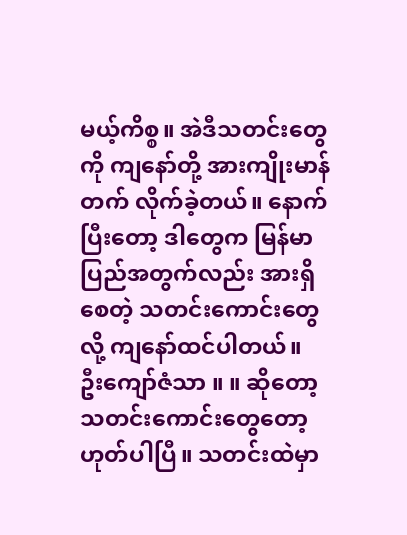မယ့်ကိစ္စ။ အဲဒီသတင်းတွေကို ကျနော်တို့ အားကျိုးမာန်တက် လိုက်ခဲ့တယ်။ နောက်ပြီးတော့ ဒါတွေက မြန်မာပြည်အတွက်လည်း အားရှိစေတဲ့ သတင်းကောင်းတွေလို့ ကျနော်ထင်ပါတယ်။
ဦးကျော်ဇံသာ ။ ။ ဆိုတော့ သတင်းကောင်းတွေတော့ ဟုတ်ပါပြီ။ သတင်းထဲမှာ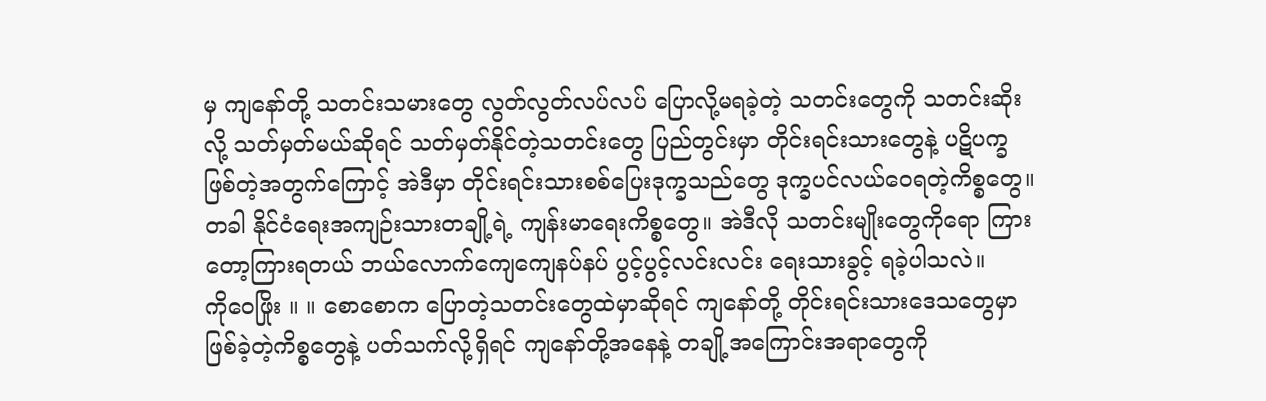မှ ကျနော်တို့ သတင်းသမားတွေ လွတ်လွတ်လပ်လပ် ပြောလို့မရခဲ့တဲ့ သတင်းတွေကို သတင်းဆိုးလို့ သတ်မှတ်မယ်ဆိုရင် သတ်မှတ်နိုင်တဲ့သတင်းတွေ ပြည်တွင်းမှာ တိုင်းရင်းသားတွေနဲ့ ပဋိပက္ခဖြစ်တဲ့အတွက်ကြောင့် အဲဒီမှာ တိုင်းရင်းသားစစ်ပြေးဒုက္ခသည်တွေ ဒုက္ခပင်လယ်ဝေရတဲ့ကိစ္စတွေ။ တခါ နိုင်ငံရေးအကျဉ်းသားတချို့ရဲ့ ကျန်းမာရေးကိစ္စတွေ။ အဲဒီလို သတင်းမျိုးတွေကိုရော ကြားတော့ကြားရတယ် ဘယ်လောက်ကျေကျေနပ်နပ် ပွင့်ပွင့်လင်းလင်း ရေးသားခွင့် ရခဲ့ပါသလဲ။
ကိုဝေဖြိုး ။ ။ စောစောက ပြောတဲ့သတင်းတွေထဲမှာဆိုရင် ကျနော်တို့ တိုင်းရင်းသားဒေသတွေမှာ ဖြစ်ခဲ့တဲ့ကိစ္စတွေနဲ့ ပတ်သက်လို့ရှိရင် ကျနော်တို့အနေနဲ့ တချို့အကြောင်းအရာတွေကို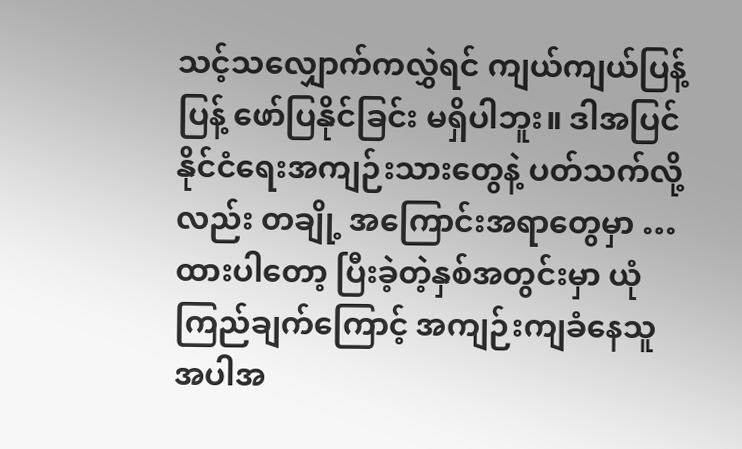သင့်သလျှောက်ကလွှဲရင် ကျယ်ကျယ်ပြန့်ပြန့် ဖော်ပြနိုင်ခြင်း မရှိပါဘူး။ ဒါအပြင် နိုင်ငံရေးအကျဉ်းသားတွေနဲ့ ပတ်သက်လို့လည်း တချို့ အကြောင်းအရာတွေမှာ … ထားပါတော့ ပြီးခဲ့တဲ့နှစ်အတွင်းမှာ ယုံကြည်ချက်ကြောင့် အကျဉ်းကျခံနေသူ အပါအ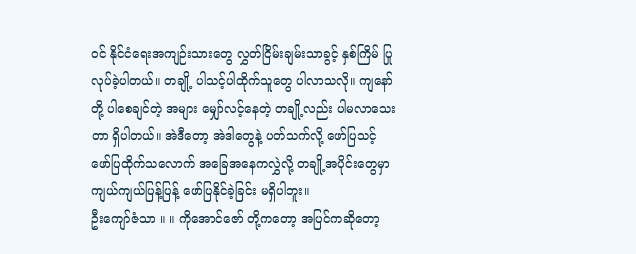ဝင် နိုင်ငံရေးအကျဉ်းသားတွေ လွှတ်ငြိမ်းချမ်းသာခွင့် နှစ်ကြိမ် ပြုလုပ်ခဲ့ပါတယ်။ တချို့ ပါသင့်ပါထိုက်သူတွေ ပါလာသလို။ ကျနော်တို့ ပါစေချင်တဲ့ အများ မျှော်လင့်နေတဲ့ တချို့လည်း ပါမလာသေးတာ ရှိပါတယ်။ အဲဒီတော့ အဲဒါတွေနဲ့ ပတ်သက်လို့ ဖော်ပြသင့် ဖော်ပြထိုက်သလောက် အခြေအနေကလွှဲလို့ တချို့အပိုင်းတွေမှာ ကျယ်ကျယ်ပြန့်ပြန့် ဖော်ပြနိုင်ခဲ့ခြင်း မရှိပါဘူး။
ဦးကျော်ဇံသာ ။ ။ ကိုအောင်ဇော် တို့ကတော့ အပြင်ကဆိုတော့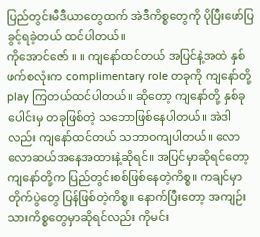ပြည်တွင်းမီဒီယာတွေထက် အဲဒီကိစ္စတွေကို ပိုပြီးဖော်ပြခွင့်ရခဲ့တယ် ထင်ပါတယ်။
ကိုအောင်ဇော် ။ ။ ကျနော်ထင်တယ် အပြင်နဲ့အထဲ နှစ်ဖက်စလုံးက complimentary role တခုကို ကျနော်တို့ play ကြတယ်ထင်ပါတယ်။ ဆိုတော့ ကျနော်တို့ နှစ်ခုပေါင်းမှ တခုဖြစ်တဲ့ သဘောဖြစ်နေပါတယ်။ အဲဒါလည်း ကျနော်ထင်တယ် သဘာဝကျပါတယ်။ လောလောဆယ်အနေအထားနဲ့ဆိုရင်။ အပြင်မှာဆိုရင်တော့ ကျနော်တို့က ပြည်တွင်းစစ်ဖြစ်နေတဲ့ကိစ္စ။ ကချင်မှာ တိုက်ပွဲတွေ ပြန်ဖြစ်တဲ့ကိစ္စ။ နောက်ပြီးတော့ အကျဉ်းသားကိစ္စတွေမှာဆိုရင်လည်း ကိုမင်း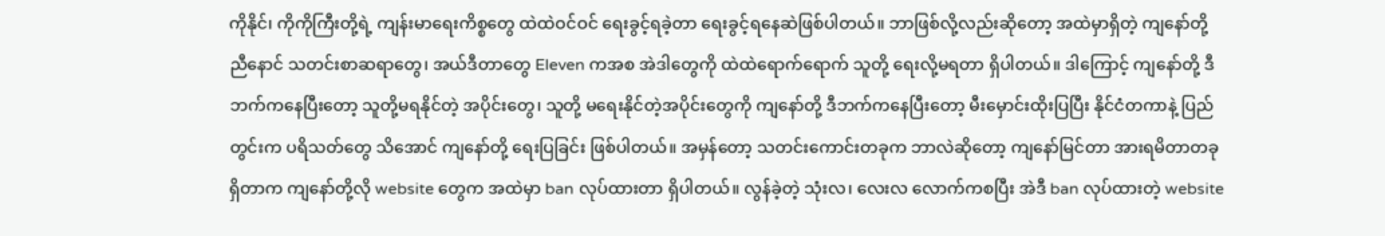ကိုနိုင်၊ ကိုကိုကြီးတို့ရဲ့ ကျန်းမာရေးကိစ္စတွေ ထဲထဲဝင်ဝင် ရေးခွင့်ရခဲ့တာ ရေးခွင့်ရနေဆဲဖြစ်ပါတယ်။ ဘာဖြစ်လို့လည်းဆိုတော့ အထဲမှာရှိတဲ့ ကျနော်တို့ ညီနောင် သတင်းစာဆရာတွေ၊ အယ်ဒီတာတွေ Eleven ကအစ အဲဒါတွေကို ထဲထဲရောက်ရောက် သူတို့ ရေးလို့မရတာ ရှိပါတယ်။ ဒါကြောင့် ကျနော်တို့ ဒီဘက်ကနေပြီးတော့ သူတို့မရနိုင်တဲ့ အပိုင်းတွေ၊ သူတို့ မရေးနိုင်တဲ့အပိုင်းတွေကို ကျနော်တို့ ဒီဘက်ကနေပြီးတော့ မီးမှောင်းထိုးပြပြီး နိုင်ငံတကာနဲ့ ပြည်တွင်းက ပရိသတ်တွေ သိအောင် ကျနော်တို့ ရေးပြခြင်း ဖြစ်ပါတယ်။ အမှန်တော့ သတင်းကောင်းတခုက ဘာလဲဆိုတော့ ကျနော်မြင်တာ အားရမိတာတခုရှိတာက ကျနော်တို့လို website တွေက အထဲမှာ ban လုပ်ထားတာ ရှိပါတယ်။ လွန်ခဲ့တဲ့ သုံးလ၊ လေးလ လောက်ကစပြီး အဲဒီ ban လုပ်ထားတဲ့ website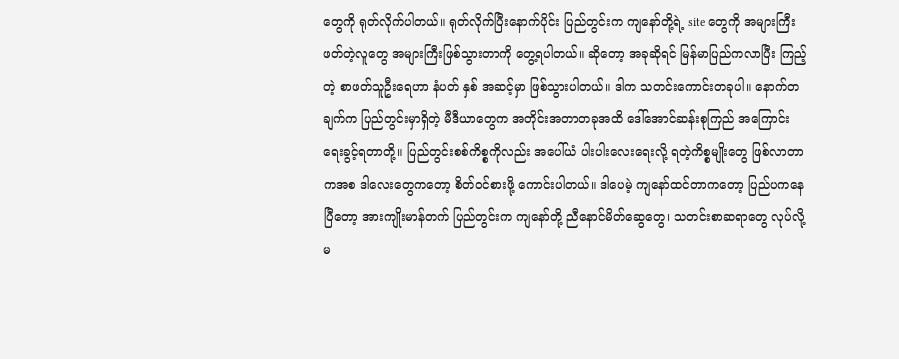တွေကို ရုတ်လိုက်ပါတယ်။ ရုတ်လိုက်ပြီးနောက်ပိုင်း ပြည်တွင်းက ကျနော်တို့ရဲ့ site တွေကို အများကြီး ဖတ်တဲ့လူတွေ အများကြီးဖြစ်သွားတာကို တွေ့ရပါတယ်။ ဆိုတော့ အခုဆိုရင် မြန်မာပြည်ကလာပြီး ကြည့်တဲ့ စာဖတ်သူဦးရေဟာ နံပတ် နှစ် အဆင့်မှာ ဖြစ်သွားပါတယ်။ ဒါက သတင်းကောင်းတခုပါ။ နောက်တချက်က ပြည်တွင်းမှာရှိတဲ့ မီဒီယာတွေက အတိုင်းအတာတခုအထိ ဒေါ်အောင်ဆန်းစုကြည် အကြောင်း ရေးခွင့်ရတာတို့။ ပြည်တွင်းစစ်ကိစ္စကိုလည်း အပေါ်ယံ ပါးပါးလေးရေးလို့ ရတဲ့ကိစ္စမျိုးတွေ ဖြစ်လာတာကအစ ဒါလေးတွေကတော့ စိတ်ဝင်စားဖို့ ကောင်းပါတယ်။ ဒါပေမဲ့ ကျနော်ထင်တာကတော့ ပြည်ပကနေပြီတော့ အားကျိုးမာန်တက် ပြည်တွင်းက ကျနော်တို့ ညီနောင်မိတ်ဆွေတွေ၊ သတင်းစာဆရာတွေ လုပ်လို့မ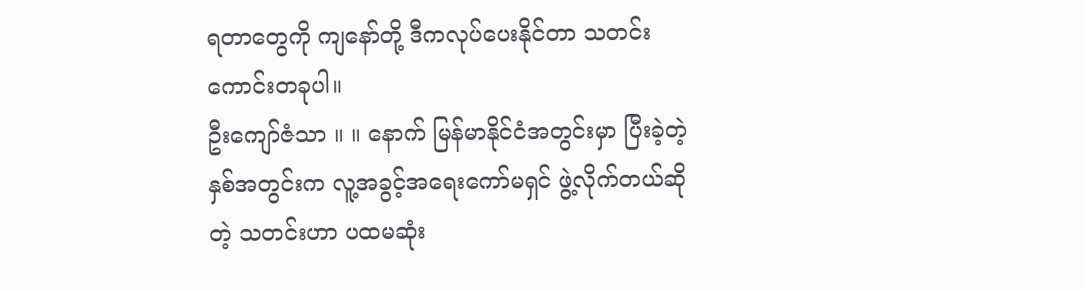ရတာတွေကို ကျနော်တို့ ဒီကလုပ်ပေးနိုင်တာ သတင်းကောင်းတခုပါ။
ဦးကျော်ဇံသာ ။ ။ နောက် မြန်မာနိုင်ငံအတွင်းမှာ ပြီးခဲ့တဲ့နှစ်အတွင်းက လူ့အခွင့်အရေးကော်မရှင် ဖွဲ့လိုက်တယ်ဆိုတဲ့ သတင်းဟာ ပထမဆုံး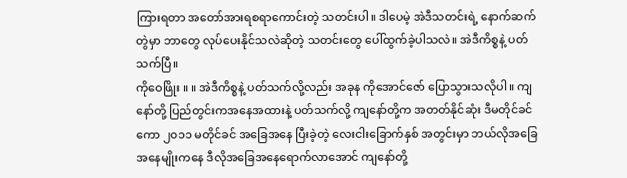ကြားရတာ အတော်အားရစရာကောင်းတဲ့ သတင်းပါ။ ဒါပေမဲ့ အဲဒီသတင်းရဲ့ နောက်ဆက်တွဲမှာ ဘာတွေ လုပ်ပေးနိုင်သလဲဆိုတဲ့ သတင်းတွေ ပေါ်ထွက်ခဲ့ပါသလဲ။ အဲဒီကိစ္စနဲ့ ပတ်သက်ပြီ။
ကိုဝေဖြိုး ။ ။ အဲဒီကိစ္စနဲ့ ပတ်သက်လို့လည်း အခုန ကိုအောင်ဇော် ပြောသွားသလိုပါ။ ကျနော်တို့ ပြည်တွင်းကအနေအထားနဲ့ ပတ်သက်လို့ ကျနော်တို့က အတတ်နိုင်ဆုံး ဒီမတိုင်ခင်ကော ၂၀၁၁ မတိုင်ခင် အခြေအနေ ပြီးခဲ့တဲ့ လေးငါးခြောက်နှစ် အတွင်းမှာ ဘယ်လိုအခြေအနေမျိုးကနေ ဒီလိုအခြေအနေရောက်လာအောင် ကျနော်တို့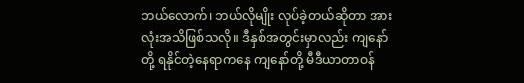ဘယ်လောက်၊ ဘယ်လိုမျိုး လုပ်ခဲ့တယ်ဆိုတာ အားလုံးအသိဖြစ်သလို။ ဒီနှစ်အတွင်းမှာလည်း ကျနော်တို့ ရနိုင်တဲ့နေရာကနေ ကျနော်တို့ မီဒီယာတာဝန်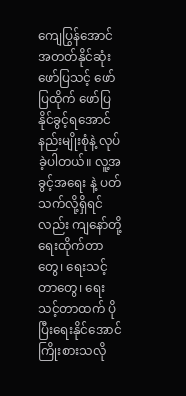ကျေပြွန်အောင် အတတ်နိုင်ဆုံး ဖော်ပြသင့် ဖော်ပြထိုက် ဖော်ပြနိုင်ခွင့်ရအောင် နည်းမျိုးစုံနဲ့ လုပ်ခဲ့ပါတယ်။ လူ့အခွင့်အရေး နဲ့ ပတ်သက်လို့ရှိရင်လည်း ကျနော်တို့ ရေးထိုက်တာတွေ၊ ရေးသင့်တာတွေ၊ ရေးသင့်တာထက် ပိုပြီးရေးနိုင်အောင် ကြိုးစားသလို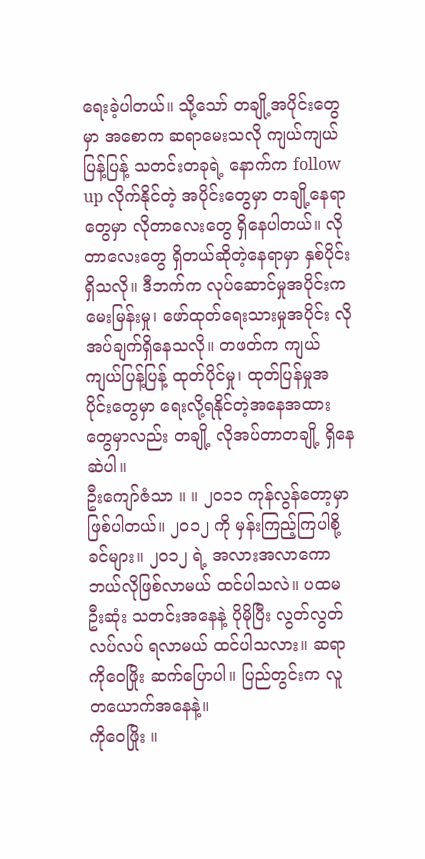ရေးခဲ့ပါတယ်။ သို့သော် တချို့အပိုင်းတွေမှာ အစောက ဆရာမေးသလို ကျယ်ကျယ်ပြန့်ပြန့် သတင်းတခုရဲ့ နောက်က follow up လိုက်နိုင်တဲ့ အပိုင်းတွေမှာ တချို့နေရာတွေမှာ လိုတာလေးတွေ ရှိနေပါတယ်။ လိုတာလေးတွေ ရှိတယ်ဆိုတဲ့နေရာမှာ နှစ်ပိုင်းရှိသလို။ ဒီဘက်က လုပ်ဆောင်မှုအပိုင်းက မေးမြန်းမှု၊ ဖော်ထုတ်ရေးသားမှုအပိုင်း လိုအပ်ချက်ရှိနေသလို။ တဖတ်က ကျယ်ကျယ်ပြန့်ပြန့် ထုတ်ပိုင်မှု၊ ထုတ်ပြန်မှုအပိုင်းတွေမှာ ရေးလို့ရနိုင်တဲ့အနေအထားတွေမှာလည်း တချို့ လိုအပ်တာတချို့ ရှိနေဆဲပါ။
ဦးကျော်ဇံသာ ။ ။ ၂၀၁၁ ကုန်လွန်တော့မှာ ဖြစ်ပါတယ်။ ၂၀၁၂ ကို မှန်းကြည့်ကြပါစို့ခင်များ။ ၂၀၁၂ ရဲ့ အလားအလာကော ဘယ်လိုဖြစ်လာမယ် ထင်ပါသလဲ။ ပထမဦးဆုံး သတင်းအနေနဲ့ ပိုမိုပြီး လွတ်လွတ်လပ်လပ် ရလာမယ် ထင်ပါသလား။ ဆရာကိုဝေဖြိုး ဆက်ပြောပါ။ ပြည်တွင်းက လူတယောက်အနေနဲ့။
ကိုဝေဖြိုး ။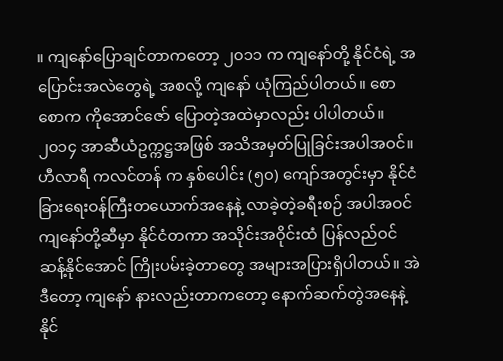။ ကျနော်ပြောချင်တာကတော့ ၂၀၁၁ က ကျနော်တို့ နိုင်ငံရဲ့ အပြောင်းအလဲတွေရဲ့ အစလို့ ကျနော် ယုံကြည်ပါတယ်။ စောစောက ကိုအောင်ဇော် ပြောတဲ့အထဲမှာလည်း ပါပါတယ်။ ၂၀၁၄ အာဆီယံဥက္ကဋ္ဌအဖြစ် အသိအမှတ်ပြုခြင်းအပါအဝင်။ ဟီလာရီ ကလင်တန် က နှစ်ပေါင်း (၅၀) ကျော်အတွင်းမှာ နိုင်ငံခြားရေးဝန်ကြီးတယောက်အနေနဲ့ လာခဲ့တဲ့ခရီးစဉ် အပါအဝင် ကျနော်တို့ဆီမှာ နိုင်ငံတကာ အသိုင်းအဝိုင်းထံ ပြန်လည်ဝင်ဆန့်နိုင်အောင် ကြိုးပမ်းခဲ့တာတွေ အများအပြားရှိပါတယ်။ အဲဒီတော့ ကျနော် နားလည်းတာကတော့ နောက်ဆက်တွဲအနေနဲ့ နိုင်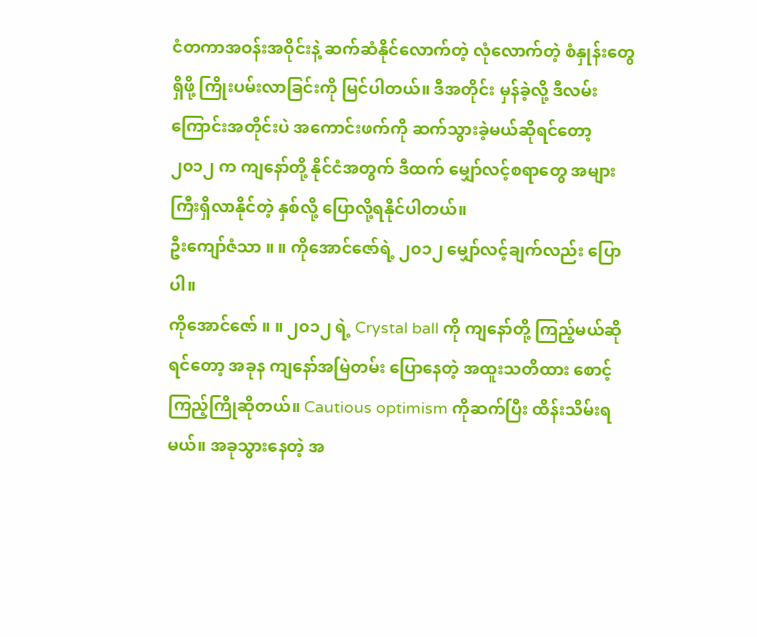ငံတကာအဝန်းအဝိုင်းနဲ့ ဆက်ဆံနိုင်လောက်တဲ့ လုံလောက်တဲ့ စံနှုန်းတွေ ရှိဖို့ ကြိုးပမ်းလာခြင်းကို မြင်ပါတယ်။ ဒီအတိုင်း မှန်ခဲ့လို့ ဒီလမ်းကြောင်းအတိုင်းပဲ အကောင်းဖက်ကို ဆက်သွားခဲ့မယ်ဆိုရင်တော့ ၂၀၁၂ က ကျနော်တို့ နိုင်ငံအတွက် ဒီထက် မျှော်လင့်စရာတွေ အများကြီးရှိလာနိုင်တဲ့ နှစ်လို့ ပြောလို့ရနိုင်ပါတယ်။
ဦးကျော်ဇံသာ ။ ။ ကိုအောင်ဇော်ရဲ့ ၂၀၁၂ မျှော်လင့်ချက်လည်း ပြောပါ။
ကိုအောင်ဇော် ။ ။ ၂၀၁၂ ရဲ့ Crystal ball ကို ကျနော်တို့ ကြည့်မယ်ဆိုရင်တော့ အခုန ကျနော်အမြဲတမ်း ပြောနေတဲ့ အထူးသတိထား စောင့်ကြည့်ကြိုဆိုတယ်။ Cautious optimism ကိုဆက်ပြီး ထိန်းသိမ်းရမယ်။ အခုသွားနေတဲ့ အ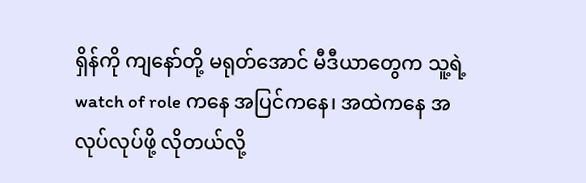ရှိန်ကို ကျနော်တို့ မရုတ်အောင် မီဒီယာတွေက သူ့ရဲ့ watch of role ကနေ အပြင်ကနေ၊ အထဲကနေ အလုပ်လုပ်ဖို့ လိုတယ်လို့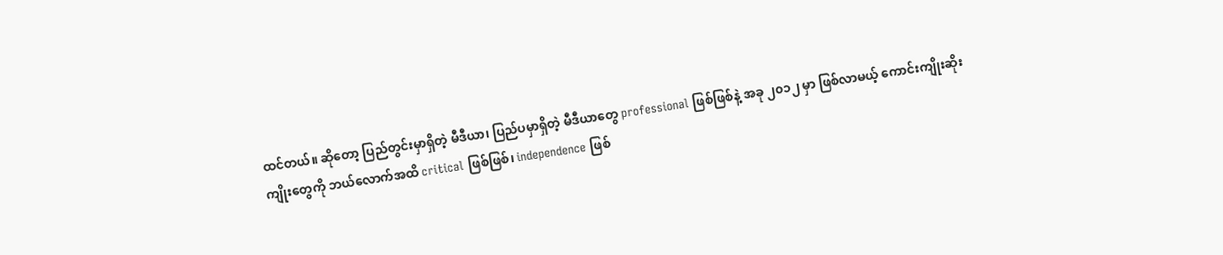ထင်တယ်။ ဆိုတော့ ပြည်တွင်းမှာရှိတဲ့ မီဒီယာ၊ ပြည်ပမှာရှိတဲ့ မီဒီယာတွေ professional ဖြစ်ဖြစ်နဲ့ အခု ၂၀၁၂ မှာ ဖြစ်လာမယ့် ကောင်းကျိုးဆိုးကျိုးတွေကို ဘယ်လောက်အထိ critical ဖြစ်ဖြစ်၊ independence ဖြစ်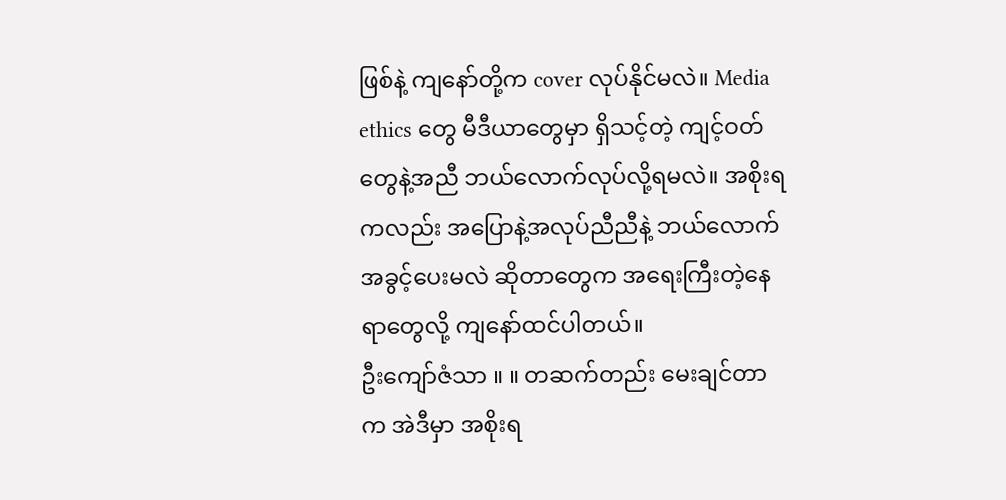ဖြစ်နဲ့ ကျနော်တို့က cover လုပ်နိုင်မလဲ။ Media ethics တွေ မီဒီယာတွေမှာ ရှိသင့်တဲ့ ကျင့်ဝတ်တွေနဲ့အညီ ဘယ်လောက်လုပ်လို့ရမလဲ။ အစိုးရကလည်း အပြောနဲ့အလုပ်ညီညီနဲ့ ဘယ်လောက် အခွင့်ပေးမလဲ ဆိုတာတွေက အရေးကြီးတဲ့နေရာတွေလို့ ကျနော်ထင်ပါတယ်။
ဦးကျော်ဇံသာ ။ ။ တဆက်တည်း မေးချင်တာက အဲဒီမှာ အစိုးရ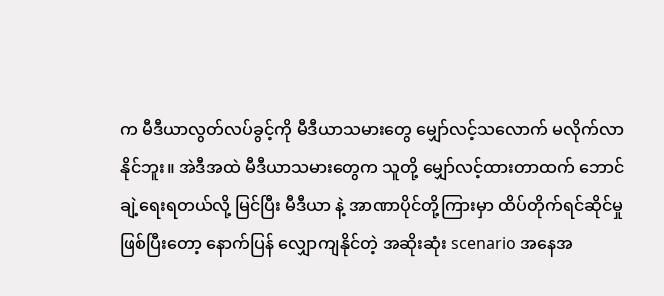က မီဒီယာလွတ်လပ်ခွင့်ကို မီဒီယာသမားတွေ မျှော်လင့်သလောက် မလိုက်လာနိုင်ဘူး။ အဲဒီအထဲ မီဒီယာသမားတွေက သူတို့ မျှော်လင့်ထားတာထက် ဘောင်ချဲ့ရေးရတယ်လို့ မြင်ပြီး မီဒီယာ နဲ့ အာဏာပိုင်တို့ကြားမှာ ထိပ်တိုက်ရင်ဆိုင်မှုဖြစ်ပြီးတော့ နောက်ပြန် လျှောကျနိုင်တဲ့ အဆိုးဆုံး scenario အနေအ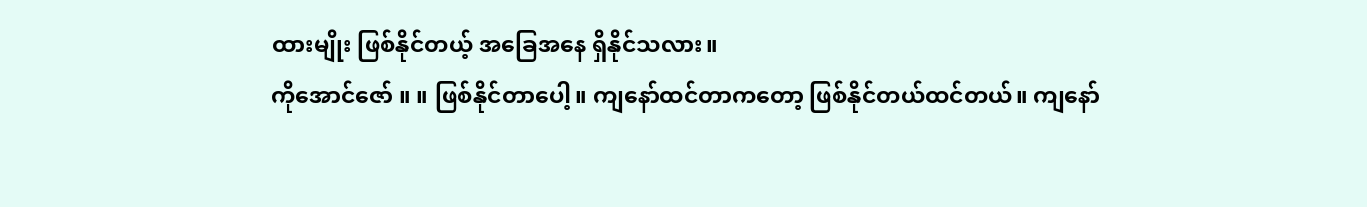ထားမျိုး ဖြစ်နိုင်တယ့် အခြေအနေ ရှိနိုင်သလား။
ကိုအောင်ဇော် ။ ။ ဖြစ်နိုင်တာပေါ့။ ကျနော်ထင်တာကတော့ ဖြစ်နိုင်တယ်ထင်တယ်။ ကျနော်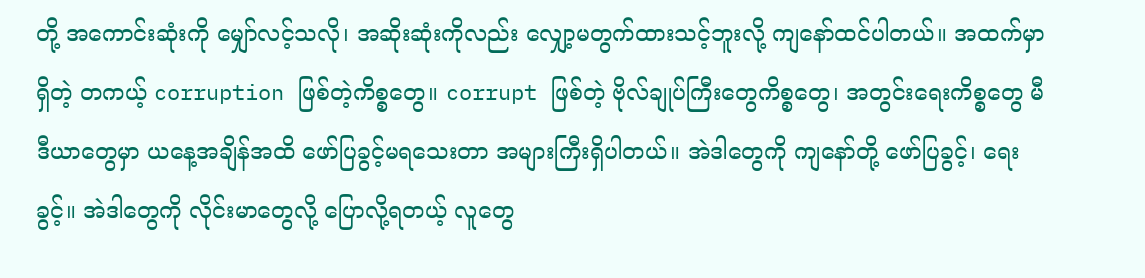တို့ အကောင်းဆုံးကို မျှော်လင့်သလို၊ အဆိုးဆုံးကိုလည်း လျှော့မတွက်ထားသင့်ဘူးလို့ ကျနော်ထင်ပါတယ်။ အထက်မှာရှိတဲ့ တကယ့် corruption ဖြစ်တဲ့ကိစ္စတွေ။ corrupt ဖြစ်တဲ့ ဗိုလ်ချုပ်ကြီးတွေကိစ္စတွေ၊ အတွင်းရေးကိစ္စတွေ မီဒီယာတွေမှာ ယနေ့အချိန်အထိ ဖော်ပြခွင့်မရသေးတာ အများကြီးရှိပါတယ်။ အဲဒါတွေကို ကျနော်တို့ ဖော်ပြခွင့်၊ ရေးခွင့်။ အဲဒါတွေကို လိုင်းမာတွေလို့ ပြောလို့ရတယ့် လူတွေ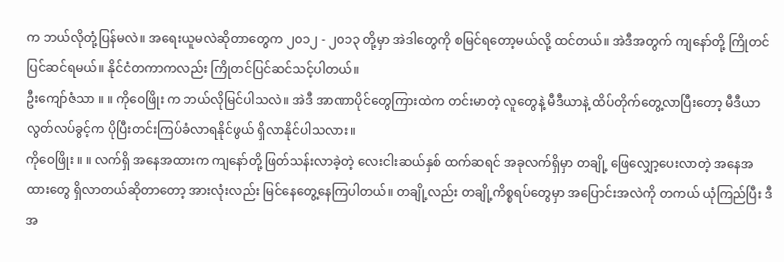က ဘယ်လိုတုံ့ပြန်မလဲ။ အရေးယူမလဲဆိုတာတွေက ၂၀၁၂ - ၂၀၁၃ တို့မှာ အဲဒါတွေကို စမြင်ရတော့မယ်လို့ ထင်တယ်။ အဲဒီအတွက် ကျနော်တို့ ကြိုတင်ပြင်ဆင်ရမယ်။ နိုင်ငံတကာကလည်း ကြိုတင်ပြင်ဆင်သင့်ပါတယ်။
ဦးကျော်ဇံသာ ။ ။ ကိုဝေဖြိုး က ဘယ်လိုမြင်ပါသလဲ။ အဲဒီ အာဏာပိုင်တွေကြားထဲက တင်းမာတဲ့ လူတွေနဲ့ မီဒီယာနဲ့ ထိပ်တိုက်တွေ့လာပြီးတော့ မီဒီယာ လွတ်လပ်ခွင့်က ပိုပြီးတင်းကြပ်ခံလာရနိုင်ဖွယ် ရှိလာနိုင်ပါသလား။
ကိုဝေဖြိုး ။ ။ လက်ရှိ အနေအထားက ကျနော်တို့ ဖြတ်သန်းလာခဲ့တဲ့ လေးငါးဆယ်နှစ် ထက်ဆရင် အခုလက်ရှိမှာ တချို့ ဖြေလျှော့ပေးလာတဲ့ အနေအထားတွေ ရှိလာတယ်ဆိုတာတော့ အားလုံးလည်း မြင်နေတွေ့နေကြပါတယ်။ တချို့လည်း တချို့ကိစ္စရပ်တွေမှာ အပြောင်းအလဲကို တကယ် ယုံကြည်ပြီး ဒီအ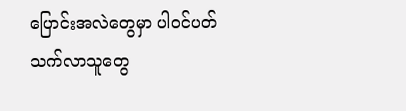ပြောင်းအလဲတွေမှာ ပါဝင်ပတ်သက်လာသူတွေ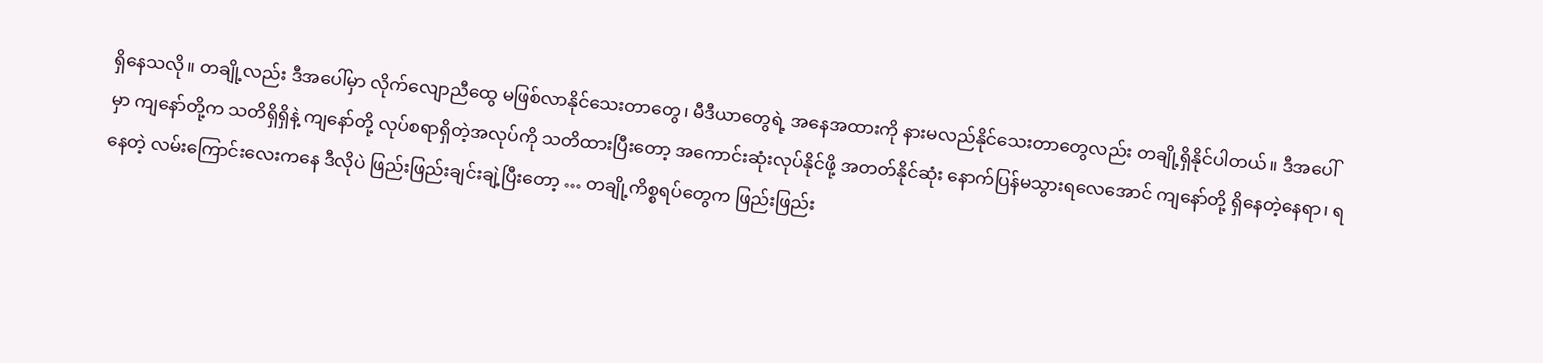ရှိနေသလို။ တချို့လည်း ဒီအပေါ်မှာ လိုက်လျောညီထွေ မဖြစ်လာနိုင်သေးတာတွေ၊ မီဒီယာတွေရဲ့ အနေအထားကို နားမလည်နိုင်သေးတာတွေလည်း တချို့ရှိနိုင်ပါတယ်။ ဒီအပေါ်မှာ ကျနော်တို့က သတိရှိရှိနဲ့ ကျနော်တို့ လုပ်စရာရှိတဲ့အလုပ်ကို သတိထားပြီးတော့ အကောင်းဆုံးလုပ်နိုင်ဖို့ အတတ်နိုင်ဆုံး နောက်ပြန်မသွားရလေအောင် ကျနော်တို့ ရှိနေတဲ့နေရာ၊ ရနေတဲ့ လမ်းကြောင်းလေးကနေ ဒီလိုပဲ ဖြည်းဖြည်းချင်းချဲ့ပြီးတော့ … တချို့ကိစ္စရပ်တွေက ဖြည်းဖြည်း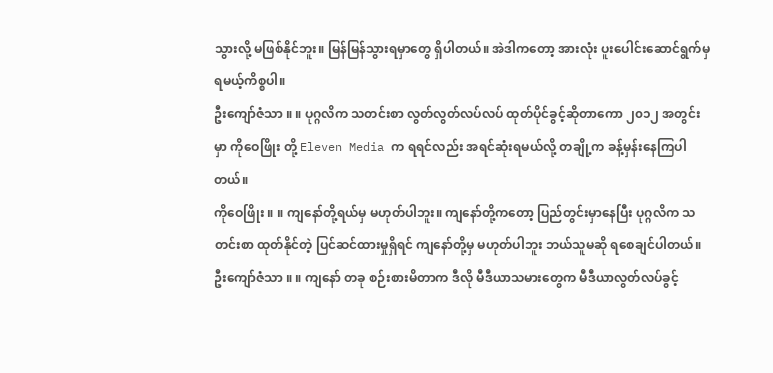သွားလို့ မဖြစ်နိုင်ဘူး။ မြန်မြန်သွားရမှာတွေ ရှိပါတယ်။ အဲဒါကတော့ အားလုံး ပူးပေါင်းဆောင်ရွက်မှ ရမယ့်ကိစ္စပါ။
ဦးကျော်ဇံသာ ။ ။ ပုဂ္ဂလိက သတင်းစာ လွတ်လွတ်လပ်လပ် ထုတ်ပိုင်ခွင့်ဆိုတာကော ၂၀၁၂ အတွင်းမှာ ကိုဝေဖြိုး တို့ Eleven Media က ရရင်လည်း အရင်ဆုံးရမယ်လို့ တချို့က ခန့်မှန်းနေကြပါတယ်။
ကိုဝေဖြိုး ။ ။ ကျနော်တို့ရယ်မှ မဟုတ်ပါဘူး။ ကျနော်တို့ကတော့ ပြည်တွင်းမှာနေပြီး ပုဂ္ဂလိက သတင်းစာ ထုတ်နိုင်တဲ့ ပြင်ဆင်ထားမှုရှိရင် ကျနော်တို့မှ မဟုတ်ပါဘူး ဘယ်သူမဆို ရစေချင်ပါတယ်။
ဦးကျော်ဇံသာ ။ ။ ကျနော် တခု စဉ်းစားမိတာက ဒီလို မီဒီယာသမားတွေက မီဒီယာလွတ်လပ်ခွင့်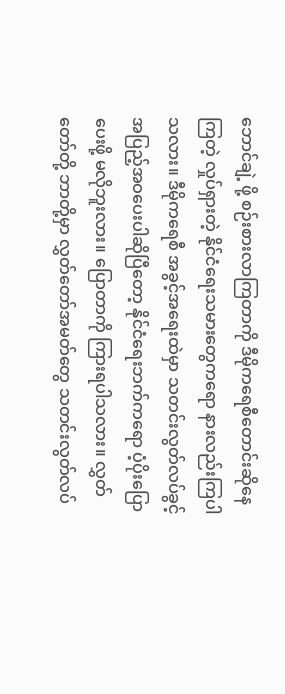ဘောင်ချဲ့ ဖို့ စဉ်းစားလာကြတာကို ဒီမိုကရေစီတောင်းဆိုနေကြတဲ့ လှုပ်ရှားတဲ့ နိုင်ငံရေးသမားတွေကရော နားလည်းကြပါသလား။ ဒီမိုကရေစီ အခွင့်အရေးထဲမှာ သတင်းလွတ်လပ်ခွင့် အပြည့်အဝပေးပါဆိုပြီတော့ နိုင်ငံရေးဘက်ကရော ပံ့ပိုးပြောပေးဖို့ မလိုဘူးလား။ ပြောတာကို ကြားရပါသလား။ လွှတ်တော်တို့ ဘာတို့မှာ လွှတ်တော်အမတ်တွေ သတင်းလွတ်လပ်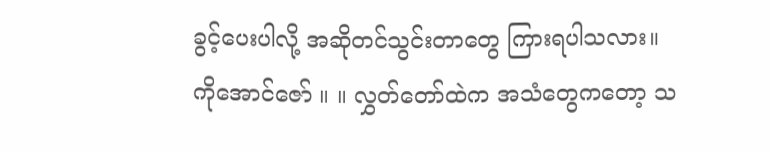ခွင့်ပေးပါလို့ အဆိုတင်သွင်းတာတွေ ကြားရပါသလား။
ကိုအောင်ဇော် ။ ။ လွှတ်တော်ထဲက အသံတွေကတော့ သ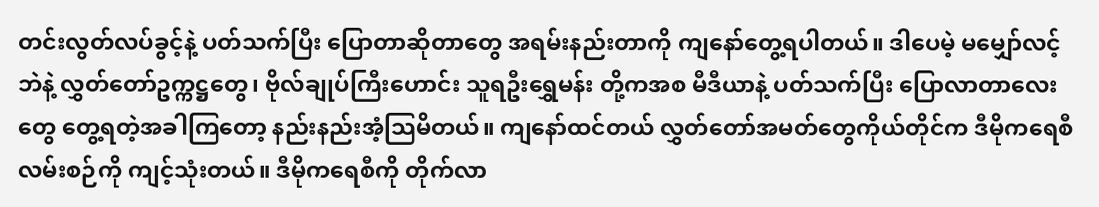တင်းလွတ်လပ်ခွင့်နဲ့ ပတ်သက်ပြီး ပြောတာဆိုတာတွေ အရမ်းနည်းတာကို ကျနော်တွေ့ရပါတယ်။ ဒါပေမဲ့ မမျှော်လင့်ဘဲနဲ့ လွှတ်တော်ဥက္ကဋ္ဌတွေ၊ ဗိုလ်ချုပ်ကြီးဟောင်း သူရဦးရွှေမန်း တို့ကအစ မီဒီယာနဲ့ ပတ်သက်ပြီး ပြောလာတာလေးတွေ တွေ့ရတဲ့အခါကြတော့ နည်းနည်းအံ့သြမိတယ်။ ကျနော်ထင်တယ် လွှတ်တော်အမတ်တွေကိုယ်တိုင်က ဒီမိုကရေစီ လမ်းစဉ်ကို ကျင့်သုံးတယ်။ ဒီမိုကရေစီကို တိုက်လာ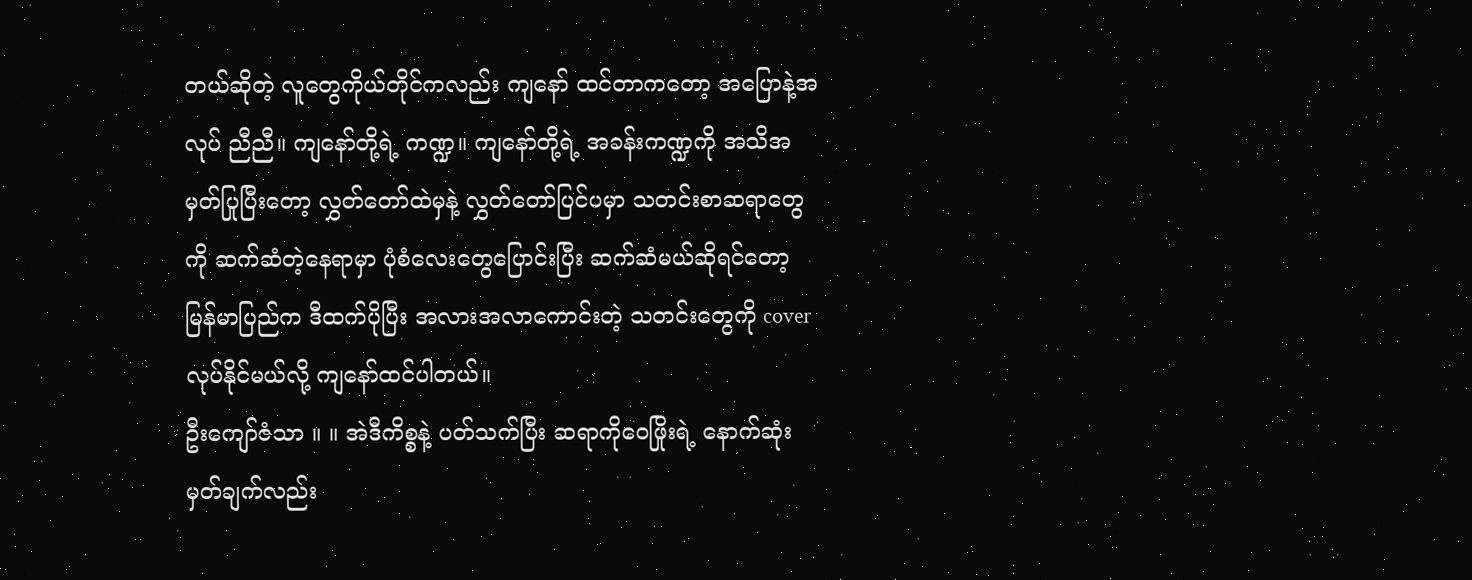တယ်ဆိုတဲ့ လူတွေကိုယ်တိုင်ကလည်း ကျနော် ထင်တာကတော့ အပြောနဲ့အလုပ် ညီညီ။ ကျနော်တို့ရဲ့ ကဏ္ဍ။ ကျနော်တို့ရဲ့ အခန်းကဏ္ဍကို အသိအမှတ်ပြုပြီးတော့ လွှတ်တော်ထဲမှနဲ့ လွှတ်တော်ပြင်ပမှာ သတင်းစာဆရာတွေကို ဆက်ဆံတဲ့နေရာမှာ ပုံစံလေးတွေပြောင်းပြီး ဆက်ဆံမယ်ဆိုရင်တော့ မြန်မာပြည်က ဒီထက်ပိုပြီး အလားအလာကောင်းတဲ့ သတင်းတွေကို cover လုပ်နိုင်မယ်လို့ ကျနော်ထင်ပါတယ်။
ဦးကျော်ဇံသာ ။ ။ အဲဒီကိစ္စနဲ့ ပတ်သက်ပြီး ဆရာကိုဝေဖြိုးရဲ့ နောက်ဆုံးမှတ်ချက်လည်း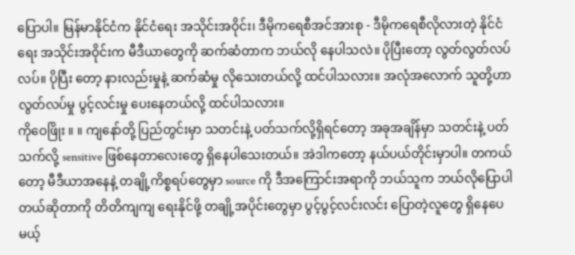ပြောပါ။ မြန်မာနိုင်ငံက နိုင်ငံရေး အသိုင်းအဝိုင်း၊ ဒီမိုကရေစီအင်အားစု - ဒီမိုကရေစီလိုလားတဲ့ နိုင်ငံရေး အသိုင်းအဝိုင်းက မီဒီယာတွေကို ဆက်ဆံတာက ဘယ်လို နေပါသလဲ။ ပိုပြီးတော့ လွတ်လွတ်လပ်လပ်။ ပိုပြီး တော့ နားလည်းမှုနဲ့ ဆက်ဆံမှု လိုသေးတယ်လို့ ထင်ပါသလား။ အလုံအလောက် သူတို့ဟာ လွတ်လပ်မှု ပွင့်လင်းမှု ပေးနေတယ်လို့ ထင်ပါသလား။
ကိုဝေဖြိုး ။ ။ ကျနော်တို့ ပြည်တွင်းမှာ သတင်းနဲ့ ပတ်သက်လို့ရှိရင်တော့ အခုအချိန်မှာ သတင်းနဲ့ ပတ်သက်လို့ sensitive ဖြစ်နေတာလေးတွေ ရှိနေပါသေးတယ်။ အဲဒါကတော့ နယ်ပယ်တိုင်းမှာပါ။ တကယ်တော့ မီဒီယာအနေနဲ့ တချို့ကိစ္စရပ်တွေမှာ source ကို ဒီအကြောင်းအရာကို ဘယ်သူက ဘယ်လိုပြောပါတယ်ဆိုတာကို တိတိကျကျ ရေးနိုင်ဖို့ တချို့အပိုင်းတွေမှာ ပွင့်ပွင့်လင်းလင်း ပြောတဲ့လူတွေ ရှိနေပေမယ့်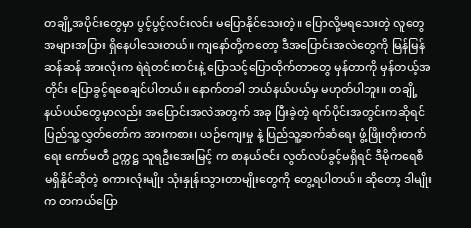တချို့အပိုင်းတွေမှာ ပွင့်ပွင့်လင်းလင်း မပြောနိုင်သေးတဲ့။ ပြောလို့မရသေးတဲ့ လူတွေအများအပြား ရှိနေပါသေးတယ်။ ကျနော်တို့ကတော့ ဒီအပြောင်းအလဲတွေကို မြန်မြန်ဆန်ဆန် အားလုံးက ရဲရဲတင်းတင်းနဲ့ ပြောသင့်ပြောထိုက်တာတွေ မှန်တာကို မှန်တယ့်အတိုင်း ပြောခွင့်ရစေချင်ပါတယ်။ နောက်တခါ ဘယ်နယ်ပယ်မှ မဟုတ်ပါဘူး။ တချို့နယ်ပယ်တွေမှာလည်း အပြောင်းအလဲအတွက် အခု ပြီးခဲ့တဲ့ ရက်ပိုင်းအတွင်းကဆိုရင် ပြည်သူ့လွှတ်တော်က အားကစား၊ ယဉ်ကျေးမှု နဲ့ ပြည်သူ့ဆက်ဆံရေး ဖွံ့ဖြိုးတိုးတက်ရေး ကော်မတီ ဥက္ကဋ္ဌ သူရဦးအေးမြင့် က စာနယ်ဇင်း လွတ်လပ်ခွင့်မရှိရင် ဒီမိုကရေစီ မရှိနိုင်ဆိုတဲ့ စကားလုံးမျိုး သုံးနှုန်းသွားတာမျိုးတွေကို တွေ့ရပါတယ်။ ဆိုတော့ ဒါမျိုးက တကယ်ပြော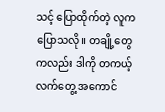သင့် ပြောထိုက်တဲ့ လူကပြောသလို။ တချို့တွေကလည်း ဒါကို တကယ့်လက်တွေ့ အကောင်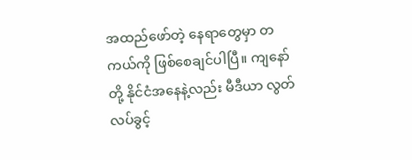အထည်ဖော်တဲ့ နေရာတွေမှာ တကယ်ကို ဖြစ်စေချင်ပါပြီ။ ကျနော်တို့ နိုင်ငံအနေနဲ့လည်း မီဒီယာ လွတ်လပ်ခွင့်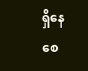ရှိနေစေ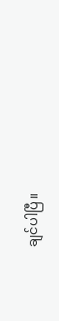ချင်ပါပြီ။